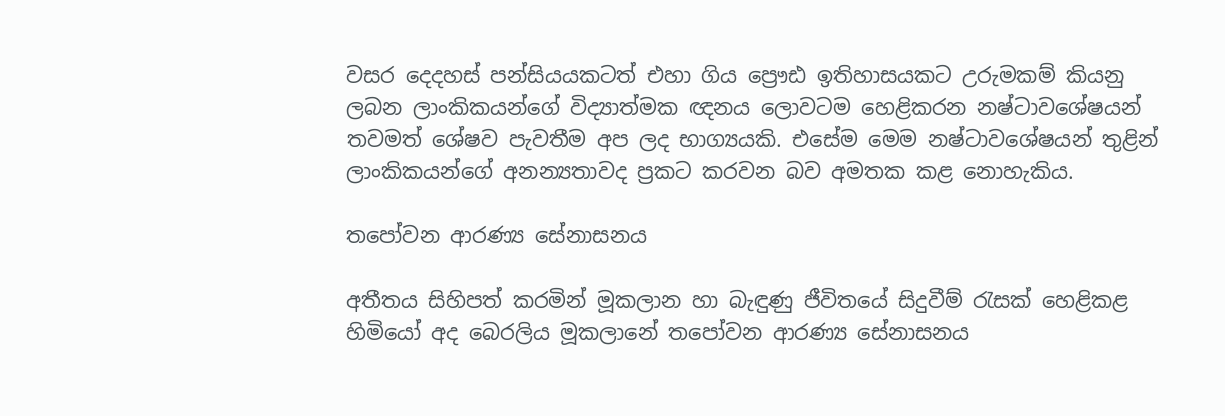වසර දෙදහස් පන්සියයකටත් එහා ගිය ප්‍රෞඪ ඉතිහාසයකට උරුමකම් කියනු ලබන ලාංකිකයන්ගේ විද්‍යාත්මක ඥනය ලොවටම හෙළිකරන නෂ්ටාවශේෂයන් තවමත් ශේෂව පැවතීම අප ලද භාග්‍යයකි. එසේම මෙම නෂ්ටාවශේෂයන් තුළින් ලාංකිකයන්ගේ අනන්‍යතාවද ප්‍රකට කරවන බව අමතක කළ නොහැකිය.

තපෝවන ආරණ්‍ය සේනාසනය

අතීතය සිහිපත් කරමින් මූකලාන හා බැඳුණු ජීවිතයේ සිදුවීම් රැසක් හෙළිකළ හිමියෝ අද බෙරලිය මූකලානේ තපෝවන ආරණ්‍ය සේනාසනය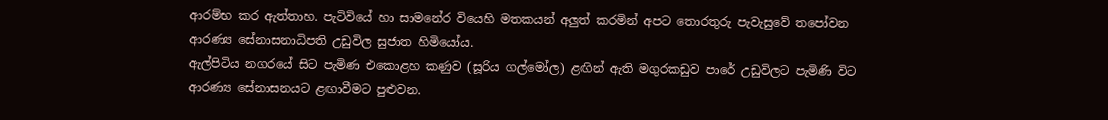ආරම්භ කර ඇත්තාහ. පැටිවියේ හා සාමනේර වියෙහි මතකයන් අලුත් කරමින් අපට තොරතුරු පැවැසුවේ තපෝවන ආරණ්‍ය සේනාසනාධිපති උඩුවිල සුජාත හිමියෝය.
ඇල්පිටිය නගරයේ සිට පැමිණ එකොළහ කණුව (සූරිය ගල්මෝල) ළඟින් ඇති මගුරකඩුව පාරේ උඩුවිලට පැමිණි විට ආරණ්‍ය සේනාසනයට ළඟාවීමට පුළුවන.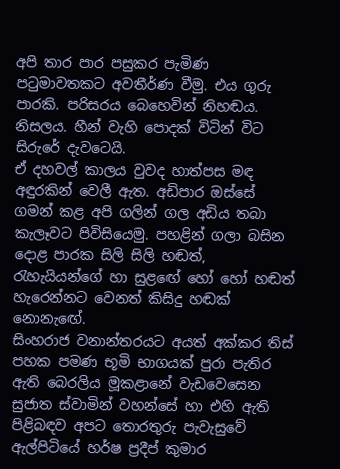අපි තාර පාර පසුකර පැමිණ පටුමාවතකට අවතීර්ණ වීමු. එය ගුරු පාරකි. පරිසරය බෙහෙවින් නිහඬය. නිසලය. හීන් වැහි පොදක් විටින් විට සිරුරේ දැවටෙයි.
ඒ දහවල් කාලය වුවද හාත්පස මඳ අඳුරකින් වෙලී ඇත. අඩිපාර ඔස්සේ ගමන් කළ අපි ගලින් ගල අඩිය තබා කැලෑවට පිවිසියෙමු. පහළින් ගලා බසින දොළ පාරක සිලි සිලි හඬත්, රැහැයියන්ගේ හා සුළඟේ හෝ හෝ හඬත් හැරෙන්නට වෙනත් කිසිදු හඬක් නොනැඟේ.
සිංහරාජ වනාන්තරයට අයත් අක්කර තිස් පහක පමණ භූමි භාගයක් පුරා පැතිර ඇති බෙරලිය මූකළානේ වැඩවෙසෙන සුජාත ස්වාමින් වහන්සේ හා එහි ඇති පිළිබඳව අපට තොරතුරු පැවැසුවේ ඇල්පිටියේ හර්ෂ ප්‍රදීප් කුමාර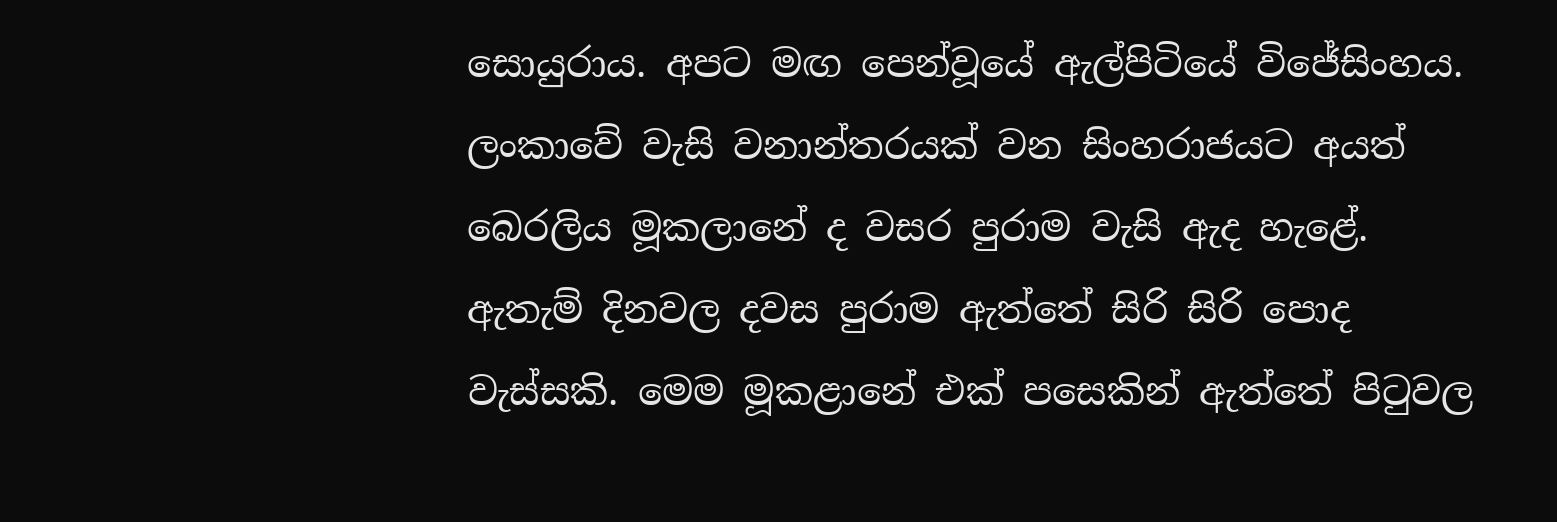සොයුරාය. අපට මඟ පෙන්වූයේ ඇල්පිටියේ විජේසිංහය.
ලංකාවේ වැසි වනාන්තරයක් වන සිංහරාජයට අයත් බෙරලිය මූකලානේ ද වසර පුරාම වැසි ඇද හැළේ. ඇතැම් දිනවල දවස පුරාම ඇත්තේ සිරි සිරි පොද වැස්සකි. මෙම මූකළානේ එක් පසෙකින් ඇත්තේ පිටුවල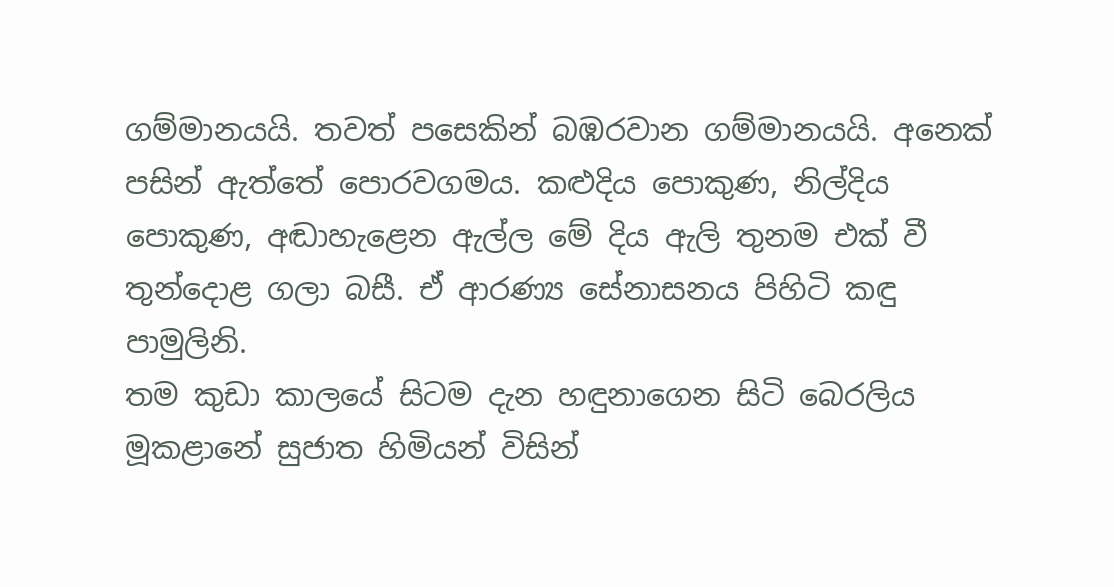ගම්මානයයි. තවත් පසෙකින් බඹරවාන ගම්මානයයි. අනෙක් පසින් ඇත්තේ පොරවගමය. කළුදිය පොකුණ, නිල්දිය පොකුණ, අඬාහැළෙන ඇල්ල මේ දිය ඇලි තුනම එක් වී තුන්දොළ ගලා බසී. ඒ ආරණ්‍ය සේනාසනය පිහිටි කඳු පාමුලිනි.
තම කුඩා කාලයේ සිටම දැන හඳුනාගෙන සිටි බෙරලිය මූකළානේ සුජාත හිමියන් විසින්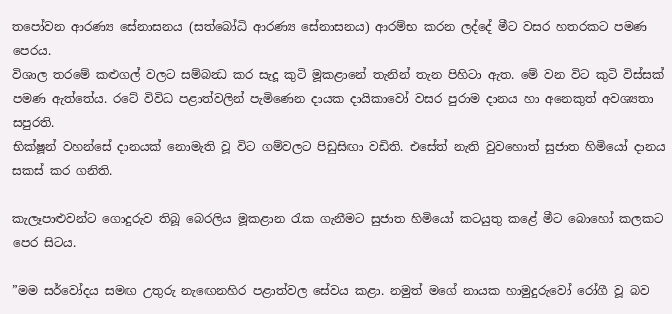තපෝවන ආරණ්‍ය සේනාසනය (සත්බෝධි ආරණ්‍ය සේනාසනය) ආරම්භ කරන ලද්දේ මීට වසර හතරකට පමණ පෙරය.
විශාල තරමේ කළුගල් වලට සම්බන්‍ධ කර සැදූ කුටි මූකළානේ තැනින් තැන පිහිටා ඇත. මේ වන විට කුටි විස්සක් පමණ ඇත්තේය. රටේ විවිධ පළාත්වලින් පැමිණෙන දායක දායිකාවෝ වසර පුරාම දානය හා අනෙකුත් අවශ්‍යතා සපුරති.
භික්ෂූන් වහන්සේ දානයක් නොමැති වූ විට ගම්වලට පිඩුසිඟා වඩිති. එසේත් නැති වුවහොත් සුජාත හිමියෝ දානය සකස් කර ගනිති.

කැලෑපාළුවන්ට ගොදුරුව තිබූ බෙරලිය මූකළාන රැක ගැනීමට සුජාත හිමියෝ කටයුතු කළේ මීට බොහෝ කලකට පෙර සිටය.

”මම සර්වෝදය සමඟ උතුරු නැඟෙනහිර පළාත්වල සේවය කළා. නමුත් මගේ නායක හාමුදුරුවෝ රෝගී වූ බව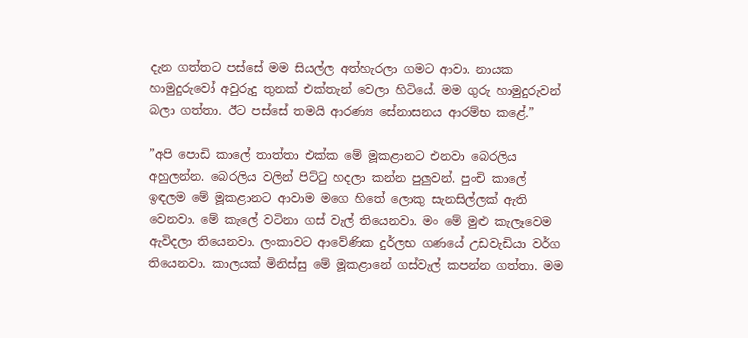දැන ගත්තට පස්සේ මම සියල්ල අත්හැරලා ගමට ආවා. නායක හාමුදුරුවෝ අවුරුදු තුනක් එක්තැන් වෙලා හිටියේ. මම ගුරු හාමුදුරුවන් බලා ගත්තා. ඊට පස්සේ තමයි ආරණ්‍ය සේනාසනය ආරම්භ කළේ.”

”අපි පොඩි කාලේ තාත්තා එක්ක මේ මූකළානට එනවා බෙරලිය අහුලන්න. බෙරලිය වලින් පිට්ටු හදලා කන්න පුලුවන්. පුංචි කාලේ ඉඳලම මේ මූකළානට ආවාම මගෙ හිතේ ලොකු සැනසිල්ලක් ඇති වෙනවා. මේ කැලේ වටිනා ගස් වැල් තියෙනවා. මං මේ මුළු කැලෑවෙම ඇවිදලා තියෙනවා. ලංකාවට ආවේණික දුර්ලභ ගණයේ උඩවැඩියා වර්ග තියෙනවා. කාලයක් මිනිස්සු මේ මූකළානේ ගස්වැල් කපන්න ගත්තා. මම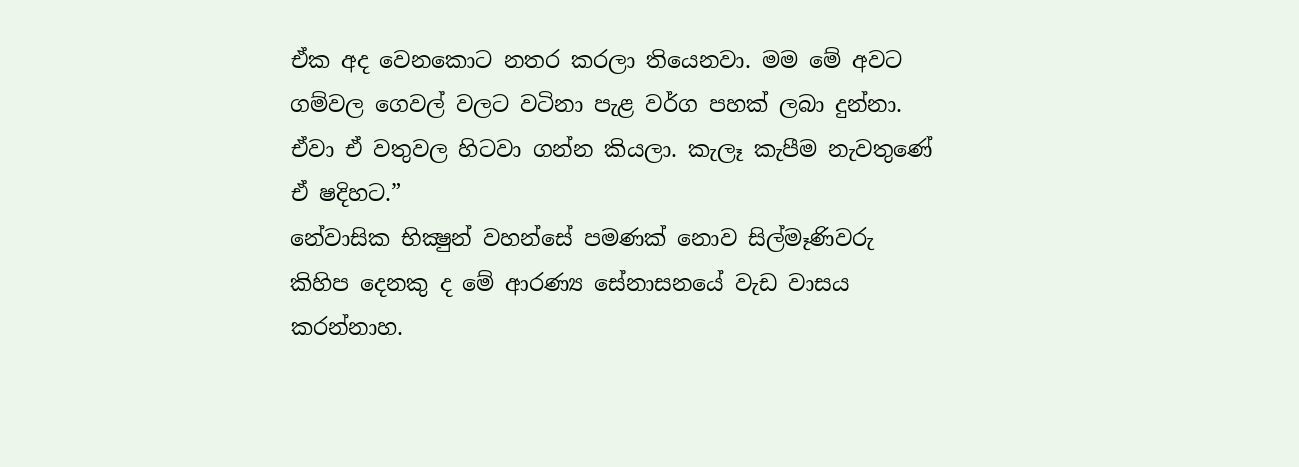ඒක අද වෙනකොට නතර කරලා තියෙනවා. මම මේ අවට ගම්වල ගෙවල් වලට වටිනා පැළ වර්ග පහක් ලබා දුන්නා. ඒවා ඒ වතුවල හිටවා ගන්න කියලා. කැලෑ කැපීම නැවතුණේ ඒ ෂදිහට.”
නේවාසික භික්‍ෂුන් වහන්සේ පමණක් නොව සිල්මෑණිවරු කිහිප දෙනකු ද මේ ආරණ්‍ය සේනාසනයේ වැඩ වාසය කරන්නාහ.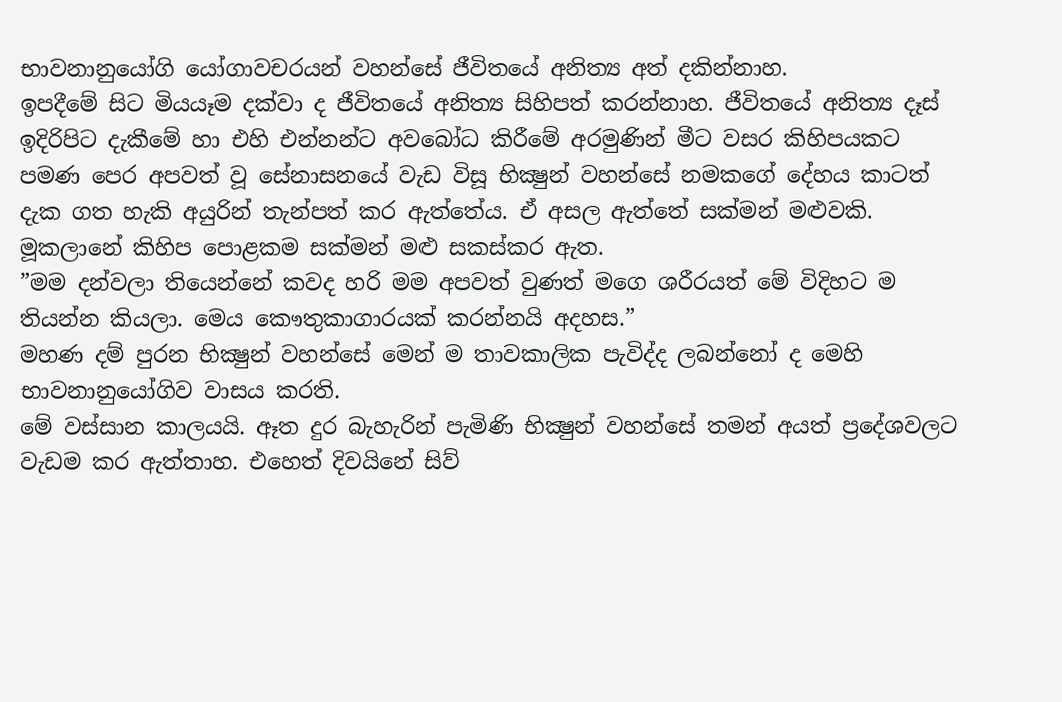භාවනානුයෝගි යෝගාවචරයන් වහන්සේ ජීවිතයේ අනිත්‍ය අත් දකින්නාහ.
ඉපදීමේ සිට මියයෑම දක්වා ද ජීවිතයේ අනිත්‍ය සිහිපත් කරන්නාහ. ජීවිතයේ අනිත්‍ය දෑස් ඉදිරිපිට දැකීමේ හා එහි එන්නන්ට අවබෝධ කිරීමේ අරමුණින් මීට වසර කිහිපයකට පමණ පෙර අපවත් වූ සේනාසනයේ වැඩ විසූ භික්‍ෂුන් වහන්සේ නමකගේ දේහය කාටත් දැක ගත හැකි අයුරින් තැන්පත් කර ඇත්තේය. ඒ අසල ඇත්තේ සක්මන් මළුවකි. මූකලානේ කිහිප පොළකම සක්මන් මළු සකස්කර ඇත.
”මම දන්වලා තියෙන්නේ කවද හරි මම අපවත් වුණත් මගෙ ශරීරයත් මේ විදිහට ම තියන්න කියලා. මෙය කෞතුකාගාරයක් කරන්නයි අදහස.”
මහණ දම් පුරන භික්‍ෂුන් වහන්සේ මෙන් ම තාවකාලික පැවිද්ද ලබන්නෝ ද මෙහි භාවනානුයෝගිව වාසය කරති.
මේ වස්සාන කාලයයි. ඈත දුර බැහැරින් පැමිණි භික්‍ෂුන් වහන්සේ තමන් අයත් ප්‍රදේශවලට වැඩම කර ඇත්තාහ. එහෙත් දිවයිනේ සිව්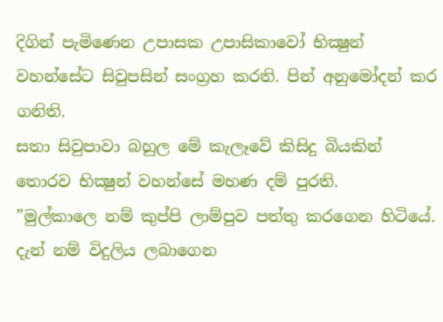දිගින් පැමිණෙන උපාසක උපාසිකාවෝ භික්‍ෂුන් වහන්සේට සිවුපසින් සංග්‍රහ කරති. පින් අනුමෝදන් කර ගනිති.
සතා සිවුපාවා බහුල මේ කැලෑවේ කිසිදු බියකින් තොරව භික්‍ෂුන් වහන්සේ මහණ දම් පුරති.
”මුල්කාලෙ නම් කුප්පි ලාම්පුව පත්තු කරගෙන හිටියේ. දැන් නම් විදුලිය ලබාගෙන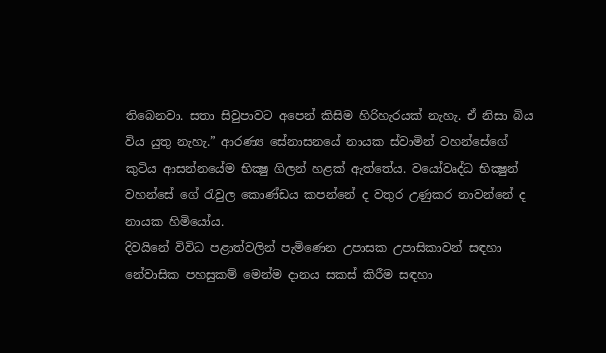තිබෙනවා. සතා සිවුපාවට අපෙන් කිසිම හිරිහැරයක් නැහැ. ඒ නිසා බිය විය යුතු නැහැ.” ආරණ්‍ය සේනාසනයේ නායක ස්වාමින් වහන්සේගේ කුටිය ආසන්නයේම භික්‍ෂු ගිලන් හළක් ඇත්තේය. වයෝවෘද්ධ භික්‍ෂුන් වහන්සේ ගේ රැවුල කොණ්ඩය කපන්නේ ද වතුර උණුකර නාවන්නේ ද නායක හිමියෝය.
දිවයිනේ විවිධ පළාත්වලින් පැමිණෙන උපාසක උපාසිකාවන් සඳහා නේවාසික පහසුකම් මෙන්ම දානය සකස් කිරීම සඳහා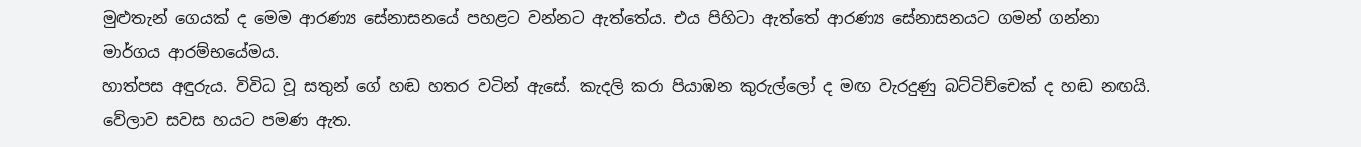මුළුතැන් ගෙයක් ද මෙම ආරණ්‍ය සේනාසනයේ පහළට වන්නට ඇත්තේය. එය පිහිටා ඇත්තේ ආරණ්‍ය සේනාසනයට ගමන් ගන්නා මාර්ගය ආරම්භයේමය.
හාත්පස අඳුරුය. විවිධ වූ සතුන් ගේ හඬ හතර වටින් ඇසේ. කැදලි කරා පියාඹන කුරුල්ලෝ ද මඟ වැරදුණු බට්ටිච්චෙක් ද හඬ නඟයි. වේලාව සවස හයට පමණ ඇත.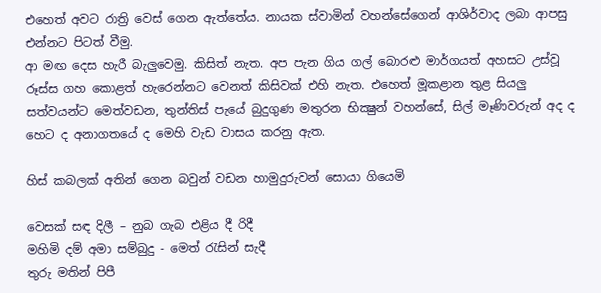එහෙත් අවට රාත්‍රි වෙස් ගෙන ඇත්තේය. නායක ස්වාමින් වහන්සේගෙන් ආශිර්වාද ලබා ආපසු එන්නට පිටත් වීමු.
ආ මඟ දෙස හැරී බැලුවෙමු. කිසිත් නැත. අප පැන ගිය ගල් බොරළු මාර්ගයත් අහසට උස්වූ රූස්ස ගහ කොළත් හැරෙන්නට වෙනත් කිසිවක් එහි නැත. එහෙත් මූකළාන තුළ සියලු සත්වයන්ට මෙත්වඩන, තුන්තිස් පැයේ බුදුගුණ මතුරන භික්‍ෂුන් වහන්සේ, සිල් මෑණිවරුන් අද ද හෙට ද අනාගතයේ ද මෙහි වැඩ වාසය කරනු ඇත.

හිස් කබලක් අතින් ගෙන බවුන් වඩන හාමුදුරුවන් සොයා ගියෙමි

වෙසක් සඳ දිලී – නුබ ගැබ එළිය දී රිදී
මහිමි දම් අමා සම්බුදු - මෙත් රැසින් සැදී
තුරු මතින් පිපී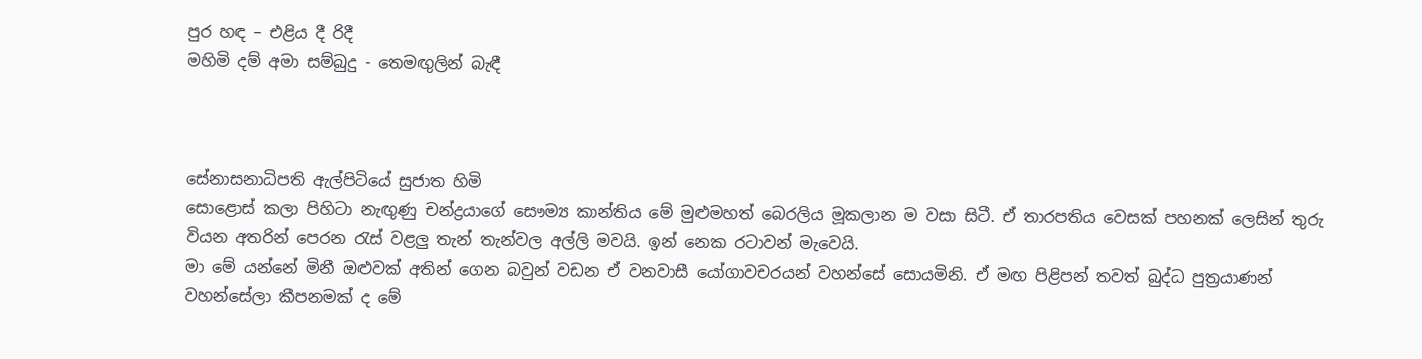පුර හඳ – එළිය දී රිදී
මහිමි දම් අමා සම්බුදු - තෙමඟුලින් බැඳී



සේනාසනාධිපති ඇල්පිටියේ සුජාත හිමි
සොළොස් කලා පිහිටා නැඟුණු චන්ද්‍රයාගේ සෞම්‍ය කාන්තිය මේ මුළුමහත් බෙරලිය මූකලාන ම වසා සිටී. ඒ තාරපතිය වෙසක් පහනක් ලෙසින් තුරු වියන අතරින් පෙරන රැස් වළලු තැන් තැන්වල අල්ලි මවයි. ඉන් නෙක රටාවන් මැවෙයි.
මා මේ යන්නේ මිනී ඔළුවක් අතින් ගෙන බවුන් වඩන ඒ වනවාසී යෝගාවචරයන් වහන්සේ සොයමිනි. ඒ මඟ පිළිපන් තවත් බුද්ධ පුත්‍රයාණන් වහන්සේලා කීපනමක් ද මේ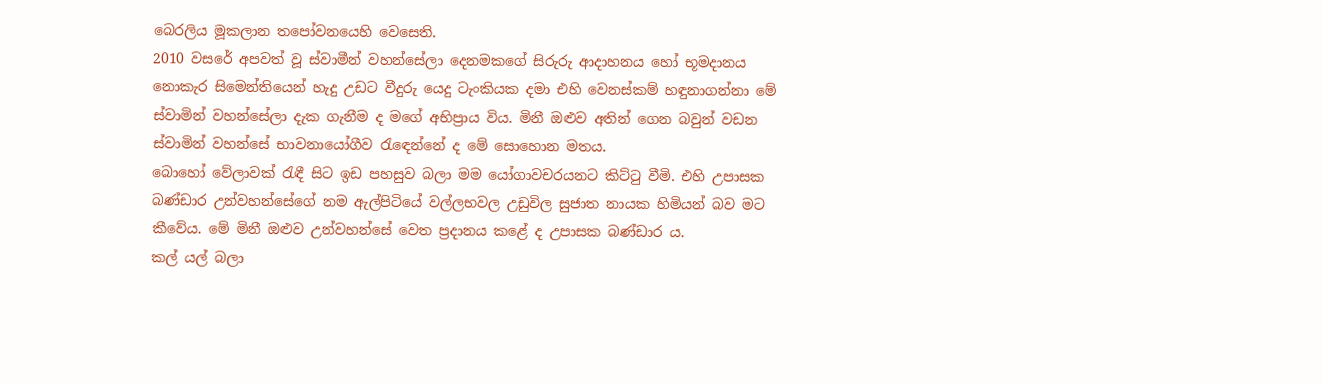බෙරලිය මූකලාන තපෝවනයෙහි වෙසෙති.
2010 වසරේ අපවත් වූ ස්වාමීන් වහන්සේලා දෙනමකගේ සිරුරු ආදාහනය හෝ භූමදානය නොකැර සිමෙන්තියෙන් හැදු උඩට වීදුරු යෙදු ටැංකියක දමා එහි වෙනස්කම් හඳුනාගන්නා මේ ස්වාමින් වහන්සේලා දැක ගැනීම ද මගේ අභිප්‍රාය විය. මිනී ඔළුව අතින් ගෙන බවුන් වඩන ස්වාමින් වහන්සේ භාවනායෝගීව රැඳෙන්නේ ද මේ සොහොන මතය.
බොහෝ වේලාවක් රැඳී සිට ඉඩ පහසුව බලා මම යෝගාවචරයනට කිට්ටු වීමි. එහි උපාසක බණ්ඩාර උන්වහන්සේගේ නම ඇල්පිටියේ වල්ලභවල උඩුවිල සුජාත නායක හිමියන් බව මට කීවේය. මේ මිනී ඔළුව උන්වහන්සේ වෙත ප්‍රදානය කළේ ද උපාසක බණ්ඩාර ය.
කල් යල් බලා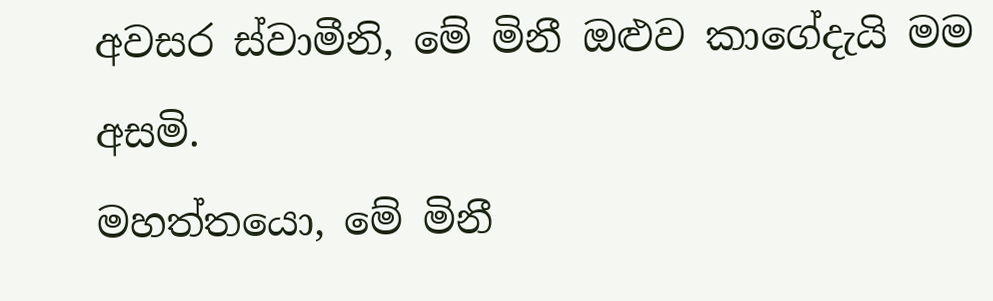අවසර ස්වාමීනි, මේ මිනී ඔළුව කාගේදැයි මම අසමි.
මහත්තයො, මේ මිනී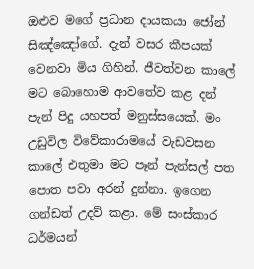ඔළුව මගේ ප්‍රධාන දායකයා ජෝන් සිඤ්ඤෝගේ. දැන් වසර කීපයක් වෙනවා මිය ගිහින්. ජීවත්වන කාලේ මට බොහොම ආවතේව කළ දන් පැන් පිදු යහපත් මනුස්සයෙක්. මං උඩුවිල විවේකාරාමයේ වැඩවසන කාලේ එතුමා මට පෑන් පැන්සල් පත පොත පවා අරන් දුන්නා. ඉගෙන ගන්ඩත් උදව් කළා. මේ සංස්කාර ධර්මයන්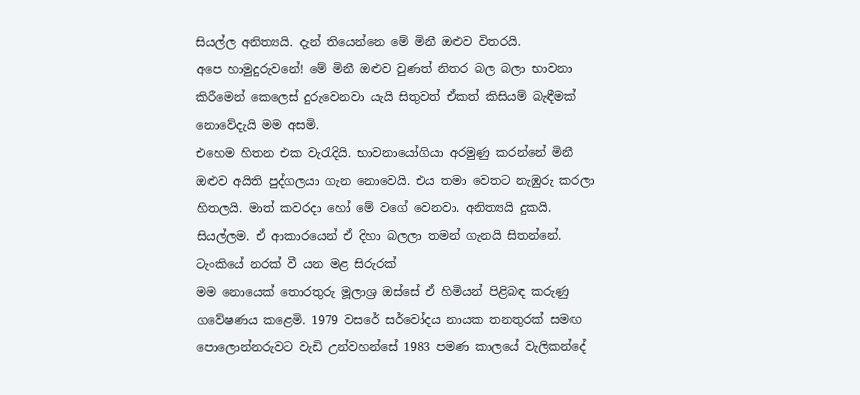සියල්ල අනිත්‍යයි. දැන් තියෙන්නෙ මේ මිනී ඔළුව විතරයි.
අපෙ හාමුදුරුවනේ! මේ මිනී ඔළුව වුණත් නිතර බල බලා භාවනා කිරීමෙන් කෙලෙස් දුරුවෙනවා යැයි සිතුවත් ඒකත් කිසියම් බැඳීමක් නොවේදැයි මම අසමි.
එහෙම හිතන එක වැරැදියි. භාවනායෝගියා අරමුණු කරන්නේ මිනී ඔළුව අයිති පුද්ගලයා ගැන නොවෙයි. එය තමා වෙතට නැඹුරු කරලා හිතලයි. මාත් කවරදා හෝ මේ වගේ වෙනවා. අනිත්‍යයි දුකයි. සියල්ලම. ඒ ආකාරයෙන් ඒ දිහා බලලා තමන් ගැනයි සිතන්නේ.
ටැංකියේ නරක් වී යන මළ සිරුරක්
මම නොයෙක් තොරතුරු මූලාශ්‍ර ඔස්සේ ඒ හිමියන් පිළිබඳ කරුණු ගවේෂණය කළෙමි. 1979 වසරේ සර්වෝදය නායක තනතුරක් සමඟ පොලොන්නරුවට වැඩි උන්වහන්සේ 1983 පමණ කාලයේ වැලිකන්දේ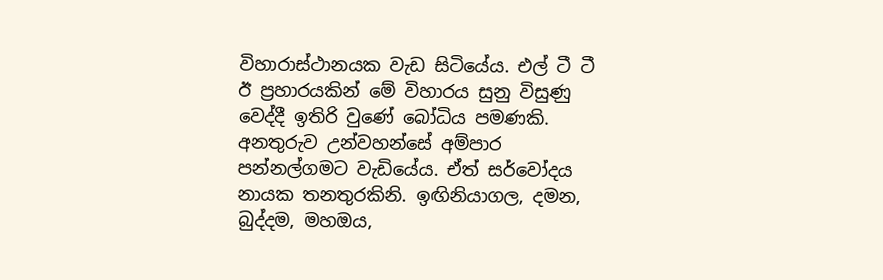විහාරාස්ථානයක වැඩ සිටියේය. එල් ටී ටී ඊ ප්‍රහාරයකින් මේ විහාරය සුනු විසුණු වෙද්දී ඉතිරි වුණේ බෝධිය පමණකි.
අනතුරුව උන්වහන්සේ අම්පාර පන්නල්ගමට වැඩියේය. ඒත් සර්වෝදය නායක තනතුරකිනි. ඉඟිනියාගල, දමන, බුද්දම, මහඔය,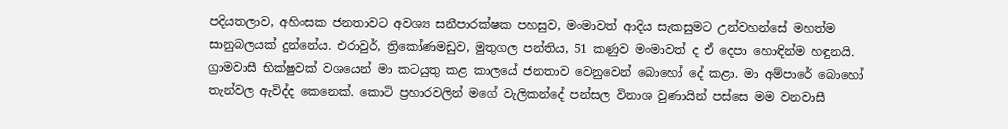පදියතලාව, අහිංසක ජනතාවට අවශ්‍ය සනීපාරක්ෂක පහසුව, මංමාවත් ආදිය සැකසුමට උන්වහන්සේ මහත්ම සානුබලයක් දුන්නේය. එරාවුර්, ත්‍රිකෝණමඩුව, මුතුගල පන්තිය, 51 කණුව මංමාවත් ද ඒ දෙපා හොඳින්ම හඳුනයි.
ග්‍රාමවාසී භික්ෂුවක් වශයෙන් මා කටයුතු කළ කාලයේ ජනතාව වෙනුවෙන් බොහෝ දේ කළා. මා අම්පාරේ බොහෝ තැන්වල ඇවිද්ද කෙනෙක්. කොටි ප්‍රහාරවලින් මගේ වැලිකන්දේ පන්සල විනාශ වුණායින් පස්සෙ මම වනවාසී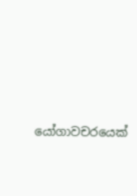යෝගාවචරයෙක්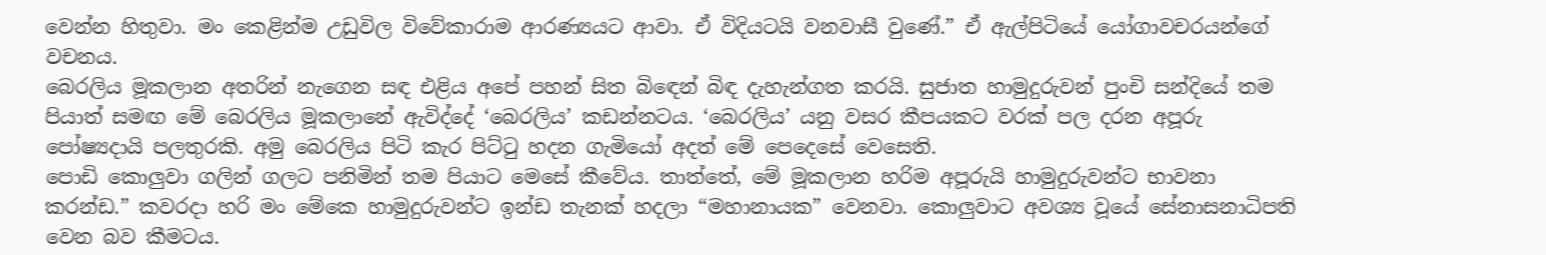වෙන්න හිතුවා. මං කෙළින්ම උඩුවිල විවේකාරාම ආරණ්‍යයට ආවා. ඒ විදියටයි වනවාසී වුණේ.” ඒ ඇල්පිටියේ යෝගාවචරයන්ගේ වචනය.
බෙරලිය මූකලාන අතරින් නැගෙන සඳ එළිය අපේ පහන් සිත බිඳෙන් බිඳ දැහැන්ගත කරයි. සුජාත හාමුදුරුවන් පුංචි සන්දියේ තම පියාත් සමඟ මේ බෙරලිය මූකලානේ ඇවිද්දේ ‘බෙරලිය’ කඩන්නටය. ‘බෙරලිය’ යනු වසර කීපයකට වරක් පල දරන අපූරු පෝෂ්‍යදායි පලතුරකි. අමු බෙරලිය පිටි කැර පිට්ටු හදන ගැමියෝ අදත් මේ පෙදෙසේ වෙසෙති.
පොඩි කොලුවා ගලින් ගලට පනිමින් තම පියාට මෙසේ කීවේය. තාත්තේ, මේ මූකලාන හරිම අපූරුයි හාමුදුරුවන්ට භාවනා කරන්ඩ.” කවරදා හරි මං මේකෙ හාමුදුරුවන්ට ඉන්ඩ තැනක් හදලා “මහානායක” වෙනවා. කොලුවාට අවශ්‍ය වූයේ සේනාසනාධිපති වෙන බව කීමටය.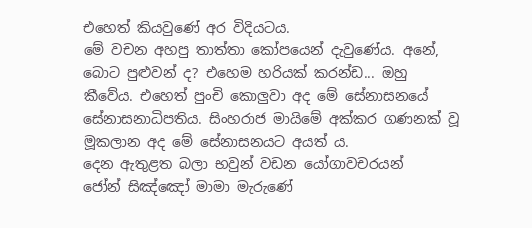එහෙත් කියවුණේ අර විදියටය.
මේ වචන අහපු තාත්තා කෝපයෙන් දැවුණේය. අනේ, බොට පුළුවන් ද? එහෙම හරියක් කරන්ඩ... ඔහු කීවේය. එහෙත් පුංචි කොලුවා අද මේ සේනාසනයේ සේනාසනාධිපතිය. සිංහරාජ මායිමේ අක්කර ගණනක් වූ මූකලාන අද මේ සේනාසනයට අයත් ය.
දෙන ඇතුළත බලා භවුන් වඩන යෝගාවචරයන්
ජෝන් සිඤ්ඤෝ මාමා මැරුණේ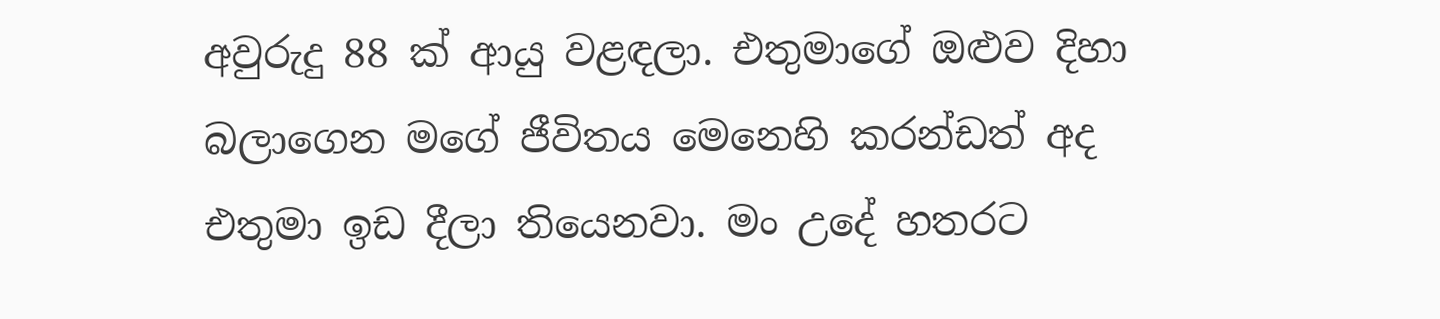අවුරුදු 88 ක් ආයු වළඳලා. එතුමාගේ ඔළුව දිහා බලාගෙන මගේ ජීවිතය මෙනෙහි කරන්ඩත් අද එතුමා ඉඩ දීලා තියෙනවා. මං උදේ හතරට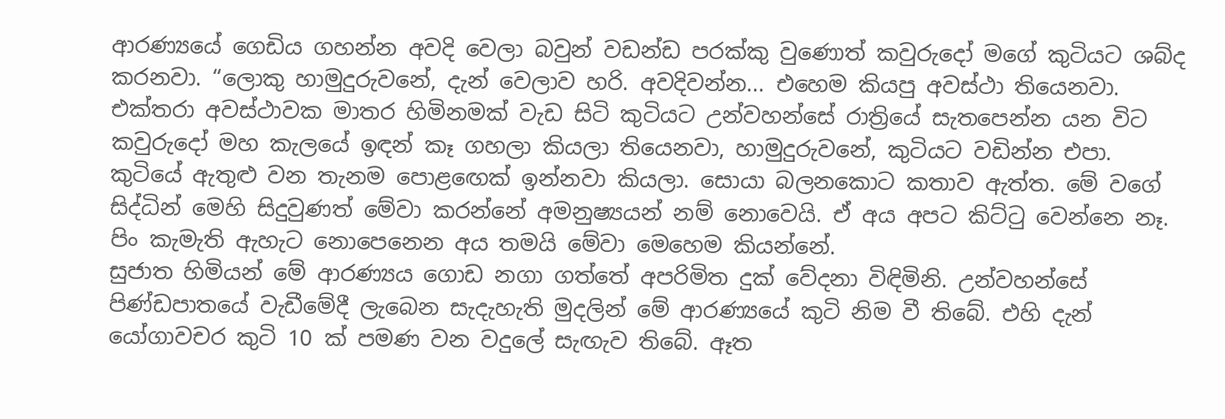ආරණ්‍යයේ ගෙඩිය ගහන්න අවදි වෙලා බවුන් වඩන්ඩ පරක්කු වුණොත් කවුරුදෝ මගේ කුටියට ශබ්ද කරනවා. “ලොකු හාමුදුරුවනේ, දැන් වෙලාව හරි. අවදිවන්න... එහෙම කියපු අවස්ථා තියෙනවා.
එක්තරා අවස්ථාවක මාතර හිමිනමක් වැඩ සිටි කුටියට උන්වහන්සේ රාත්‍රියේ සැතපෙන්න යන විට කවුරුදෝ මහ කැලයේ ඉඳන් කෑ ගහලා කියලා තියෙනවා, හාමුදුරුවනේ, කුටියට වඩින්න එපා. කුටියේ ඇතුළු වන තැනම පොළඟෙක් ඉන්නවා කියලා. සොයා බලනකොට කතාව ඇත්ත. මේ වගේ සිද්ධින් මෙහි සිදුවුණත් මේවා කරන්නේ අමනුෂ්‍යයන් නම් නොවෙයි. ඒ අය අපට කිට්ටු වෙන්නෙ නෑ. පිං කැමැති ඇහැට නොපෙනෙන අය තමයි මේවා මෙහෙම කියන්නේ.
සුජාත හිමියන් මේ ආරණ්‍යය ගොඩ නගා ගත්තේ අපරිමිත දුක් වේදනා විඳිමිනි. උන්වහන්සේ පිණ්ඩපාතයේ වැඩීමේදී ලැබෙන සැදැහැති මුදලින් මේ ආරණ්‍යයේ කුටි නිම වී තිබේ. එහි දැන් යෝගාවචර කුටි 10 ක් පමණ වන වදුලේ සැඟැව තිබේ. ඈත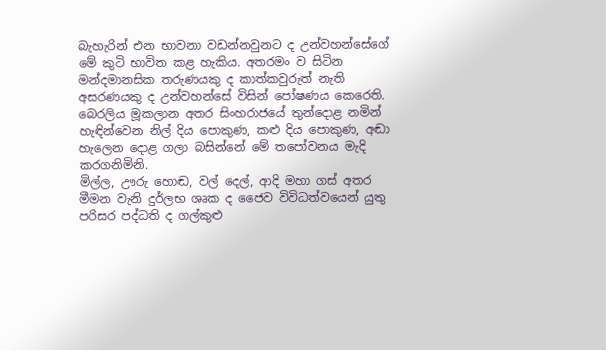බැහැරින් එන භාවනා වඩන්නවුනට ද උන්වහන්සේගේ මේ කුටි භාවිත කළ හැකිය. අතරමං ව සිටින මන්දමානසික තරුණයකු ද කාත්කවුරුත් නැති අසරණයකු ද උන්වහන්සේ විසින් පෝෂණය කෙරෙති.
බෙරලිය මූකලාන අතර සිංහරාජයේ තුන්දොළ නමින් හැඳින්වෙන නිල් දිය පොකුණ, කළු දිය පොකුණ, අඬා හැලෙන දොළ ගලා බසින්නේ මේ තපෝවනය මැදි කරගනිමිනි.
මිල්ල, ඌරු හොඬ, වල් දෙල්, ආදි මහා ගස් අතර මීමන වැනි දුර්ලභ ශෘක ද ජෛව විවිධත්වයෙන් යුතු පරිසර පද්ධති ද ගල්කුළු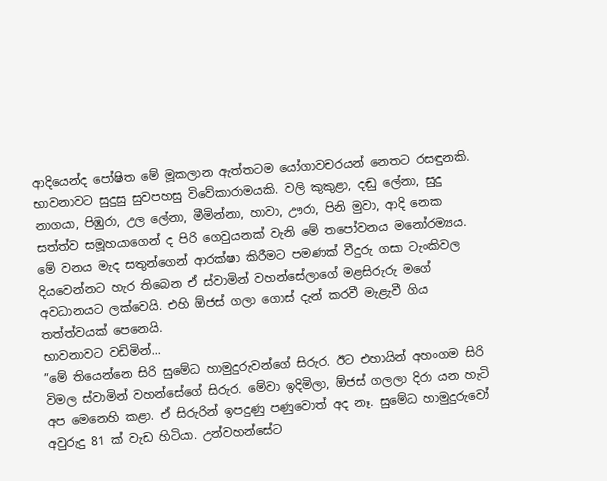ආදියෙන්ද පෝෂිත මේ මූකලාන ඇත්තටම යෝගාවචරයන් නෙතට රසඳුනකි. භාවනාවට සුදුසු සුවපහසු විවේකාරාමයකි. වලි කුකුළා, දඬු ලේනා, සුදු නාගයා, පිඹුරා, උල ලේනා, මීමින්නා, හාවා, ඌරා, පිනි මුවා, ආදි නෙක සත්ත්ව සමූහයාගෙන් ද පිරි ගෙවුයනක් වැනි මේ තපෝවනය මනෝරම්‍යය. මේ වනය මැද සතුන්ගෙන් ආරක්ෂා කිරීමට පමණක් වීදුරු ගසා ටැංකිවල දියවෙන්නට හැර තිබෙන ඒ ස්වාමින් වහන්සේලාගේ මළසිරුරු මගේ අවධානයට ලක්වෙයි. එහි ඕජස් ගලා ගොස් දැන් කරවී මැළැවී ගිය තත්ත්වයක් පෙනෙයි.
භාවනාවට වඩිමින්...
”මේ තියෙන්නෙ සිරි සුමේධ හාමුදුරුවන්ගේ සිරුර. ඊට එහායින් අහංගම සිරි විමල ස්වාමින් වහන්සේගේ සිරුර. මේවා ඉදිමිලා, ඕජස් ගලලා දිරා යන හැටි අප මෙනෙහි කළා. ඒ සිරුරින් ඉපදුණු පණුවොත් අද නෑ. සුමේධ හාමුදුරුවෝ අවුරුදු 81 ක් වැඩ හිටියා. උන්වහන්සේට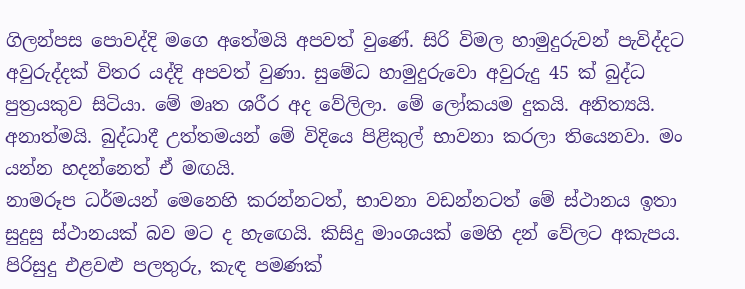ගිලන්පස පොවද්දි මගෙ අතේමයි අපවත් වුණේ. සිරි විමල හාමුදුරුවන් පැවිද්දට අවුරුද්දක් විතර යද්දි අපවත් වුණා. සුමේධ හාමුදුරුවො අවුරුදු 45 ක් බුද්ධ පුත්‍රයකුව සිටියා. මේ මෘත ශරීර අද වේලිලා. මේ ලෝකයම දුකයි. අනිත්‍යයි. අනාත්මයි. බුද්ධාදී උත්තමයන් මේ විදියෙ පිළිකුල් භාවනා කරලා තියෙනවා. මං යන්න හදන්නෙත් ඒ මඟයි.
නාමරූප ධර්මයන් මෙනෙහි කරන්නටත්, භාවනා වඩන්නටත් මේ ස්ථානය ඉතා සුදුසු ස්ථානයක් බව මට ද හැඟෙයි. කිසිදු මාංශයක් මෙහි දන් වේලට අකැපය. පිරිසුදු එළවළු පලතුරු, කැඳ පමණක්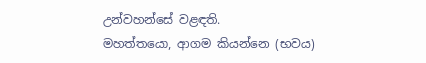උන්වහන්සේ වළඳති.
මහත්තයො, ආගම කියන්නෙ (භවය)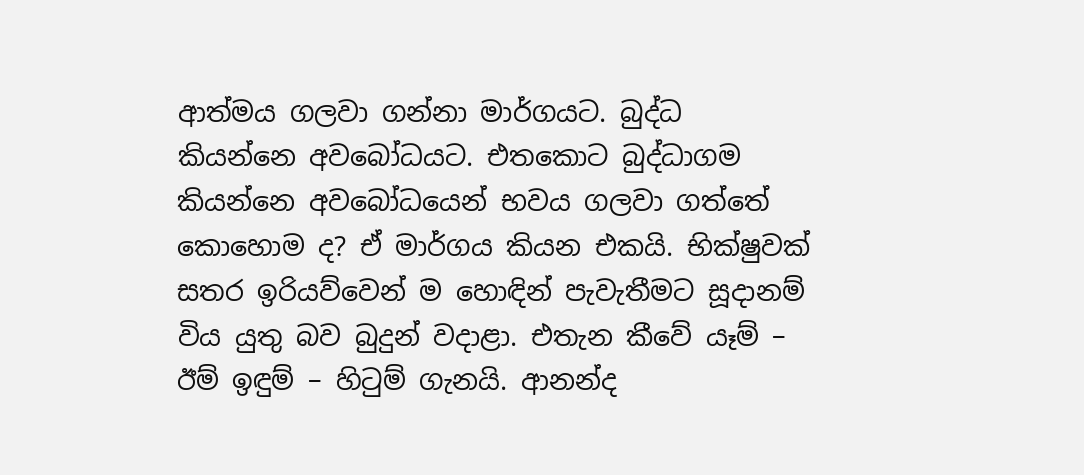ආත්මය ගලවා ගන්නා මාර්ගයට. බුද්ධ කියන්නෙ අවබෝධයට. එතකොට බුද්ධාගම කියන්නෙ අවබෝධයෙන් භවය ගලවා ගත්තේ කොහොම ද? ඒ මාර්ගය කියන එකයි. භික්ෂුවක් සතර ඉරියව්වෙන් ම හොඳින් පැවැතීමට සූදානම් විය යුතු බව බුදුන් වදාළා. එතැන කීවේ යෑම් – ඊම් ඉඳුම් – හිටුම් ගැනයි. ආනන්ද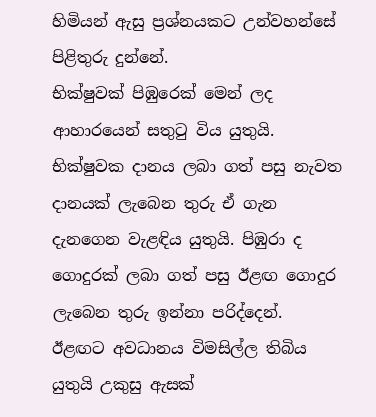හිමියන් ඇසු ප්‍රශ්නයකට උන්වහන්සේ පිළිතුරු දුන්නේ.
භික්ෂුවක් පිඹුරෙක් මෙන් ලද ආහාරයෙන් සතුටු විය යුතුයි. භික්ෂුවක දානය ලබා ගත් පසු නැවත දානයක් ලැබෙන තුරු ඒ ගැන දැනගෙන වැළඳිය යුතුයි. පිඹුරා ද ගොදුරක් ලබා ගත් පසු ඊළඟ ගොදුර ලැබෙන තුරු ඉන්නා පරිද්දෙන්.
ඊළඟට අවධානය විමසිල්ල තිබිය යුතුයි උකුසු ඇසක්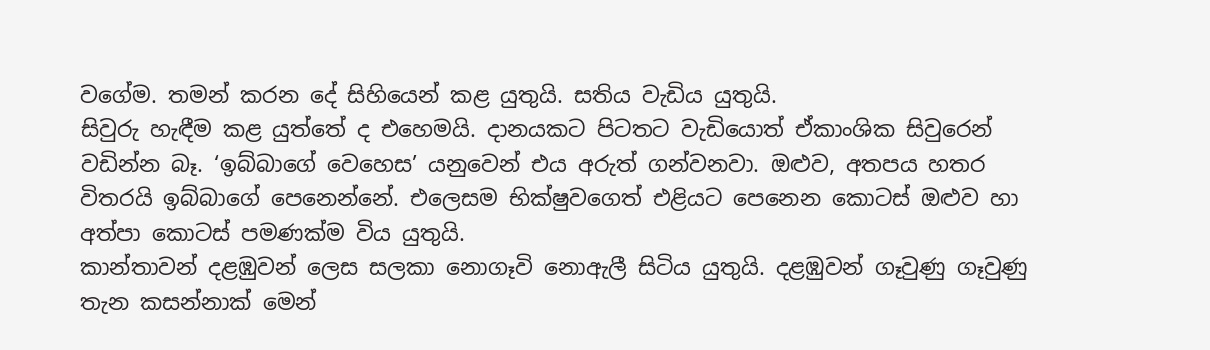වගේම. තමන් කරන දේ සිහියෙන් කළ යුතුයි. සතිය වැඩිය යුතුයි.
සිවුරු හැඳීම කළ යුත්තේ ද එහෙමයි. දානයකට පිටතට වැඩියොත් ඒකාංශික සිවුරෙන් වඩින්න බෑ. ‘ඉබ්බාගේ වෙහෙස’ යනුවෙන් එය අරුත් ගන්වනවා. ඔළුව, අතපය හතර විතරයි ඉබ්බාගේ පෙනෙන්නේ. එලෙසම භික්ෂුවගෙත් එළියට පෙනෙන කොටස් ඔළුව හා අත්පා කොටස් පමණක්ම විය යුතුයි.
කාන්තාවන් දළඹුවන් ලෙස සලකා නොගෑවි නොඇලී සිටිය යුතුයි. දළඹුවන් ගෑවුණු ගෑවුණු තැන කසන්නාක් මෙන්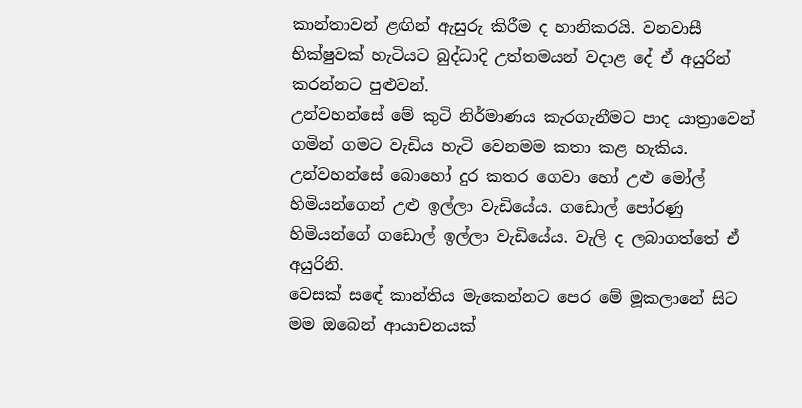කාන්තාවන් ළඟින් ඇසුරු කිරීම ද හානිකරයි. වනවාසී භික්ෂුවක් හැටියට බුද්ධාදි උත්තමයන් වදාළ දේ ඒ අයුරින් කරන්නට පුළුවන්.
උන්වහන්සේ මේ කුටි නිර්මාණය කැරගැනීමට පාද යාත්‍රාවෙන් ගමින් ගමට වැඩිය හැටි වෙනමම කතා කළ හැකිය. උන්වහන්සේ බොහෝ දුර කතර ගෙවා හෝ උළු මෝල් හිමියන්ගෙන් උළු ඉල්ලා වැඩියේය. ගඩොල් පෝරණු හිමියන්ගේ ගඩොල් ඉල්ලා වැඩියේය. වැලි ද ලබාගත්තේ ඒ අයුරිනි.
වෙසක් සඳේ කාන්තිය මැකෙන්නට පෙර මේ මූකලානේ සිට මම ඔබෙන් ආයාචනයක්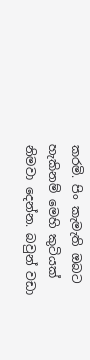කරමි. පිං කැමැති ඔබට හැකිනම් මෙහි කුටියක් නිමවා දෙන්න. බවුන් වඩා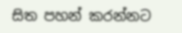සිත පහන් කරන්නට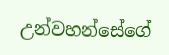උන්වහන්සේගේ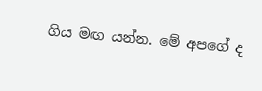ගිය මඟ යන්න. මේ අපගේ ද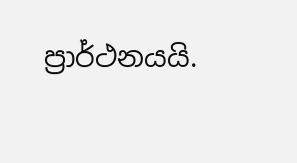ප්‍රාර්ථනයයි.